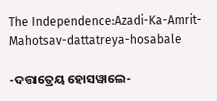The Independence:Azadi-Ka-Amrit-Mahotsav-dattatreya-hosabale

-ଦତ୍ତାତ୍ରେୟ ହୋସୱାଲେ-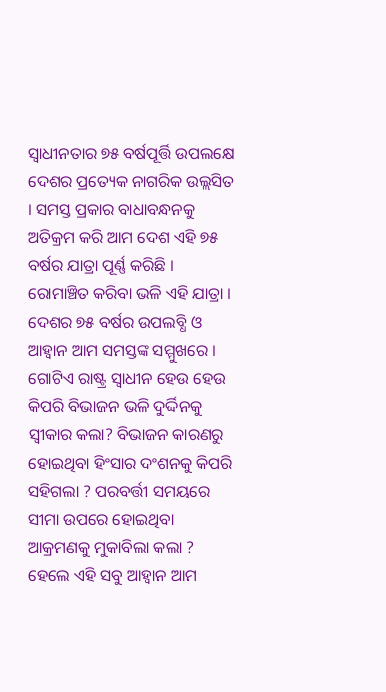ସ୍ୱାଧୀନତାର ୭୫ ବର୍ଷପୂର୍ତ୍ତି ଉପଲକ୍ଷେ ଦେଶର ପ୍ରତ୍ୟେକ ନାଗରିକ ଉଲ୍ଲସିତ । ସମସ୍ତ ପ୍ରକାର ବାଧାବନ୍ଧନକୁ ଅତିକ୍ରମ କରି ଆମ ଦେଶ ଏହି ୭୫ ବର୍ଷର ଯାତ୍ରା ପୂର୍ଣ୍ଣ କରିଛି । ରୋମାଞ୍ଚିତ କରିବା ଭଳି ଏହି ଯାତ୍ରା । ଦେଶର ୭୫ ବର୍ଷର ଉପଲବ୍ଧି ଓ ଆହ୍ୱାନ ଆମ ସମସ୍ତଙ୍କ ସମ୍ମୁଖରେ । ଗୋଟିଏ ରାଷ୍ଟ୍ର ସ୍ୱାଧୀନ ହେଉ ହେଉ କିପରି ବିଭାଜନ ଭଳି ଦୁର୍ଦ୍ଦିନକୁ ସ୍ୱୀକାର କଲା? ବିଭାଜନ କାରଣରୁ ହୋଇଥିବା ହିଂସାର ଦଂଶନକୁ କିପରି ସହିଗଲା ? ପରବର୍ତ୍ତୀ ସମୟରେ ସୀମା ଉପରେ ହୋଇଥିବା ଆକ୍ରମଣକୁ ମୁକାବିଲା କଲା ? ହେଲେ ଏହି ସବୁ ଆହ୍ୱାନ ଆମ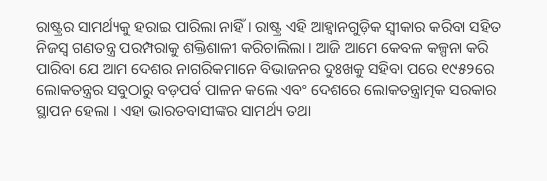ରାଷ୍ଟ୍ରର ସାମର୍ଥ୍ୟକୁ ହରାଇ ପାରିଲା ନାହିଁ । ରାଷ୍ଟ୍ର ଏହି ଆହ୍ୱାନଗୁଡ଼ିକ ସ୍ୱୀକାର କରିବା ସହିତ ନିଜସ୍ୱ ଗଣତନ୍ତ୍ର ପରମ୍ପରାକୁ ଶକ୍ତିଶାଳୀ କରିଚାଲିଲା । ଆଜି ଆମେ କେବଳ କଳ୍ପନା କରି ପାରିବା ଯେ ଆମ ଦେଶର ନାଗରିକମାନେ ବିଭାଜନର ଦୁଃଖକୁ ସହିବା ପରେ ୧୯୫୨ରେ ଲୋକତନ୍ତ୍ରର ସବୁଠାରୁ ବଡ଼ପର୍ବ ପାଳନ କଲେ ଏବଂ ଦେଶରେ ଲୋକତନ୍ତ୍ରାତ୍ମକ ସରକାର ସ୍ଥାପନ ହେଲା । ଏହା ଭାରତବାସୀଙ୍କର ସାମର୍ଥ୍ୟ ତଥା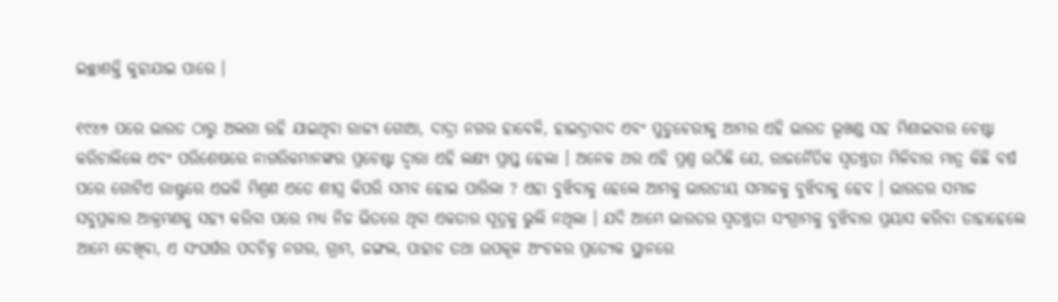ଇଚ୍ଛାଶକ୍ତି କୁହାଯାଇ ପାରେ ।

୧୯୪୭ ପରେ ଭାରତ ଠାରୁ ଅଲଗା ରହି ଯାଇଥିବା ରାଜ୍ୟ ଗୋଆ, ଦାଦ୍ରା ନଗର ହାବେଳି, ହାଇଦ୍ରାବାଦ ଏବଂ ପୁଡୁଚେରୀକୁ ଆମର ଏହି ଭାରତ ଭୂଖଣ୍ଡ ସହ ମିଶାଇବାର ଚେଷ୍ଟା କରିଚାଲିଲେ ଏବଂ ପରିଶେଷରେ ନାଗରିକମାନଙ୍କର ପ୍ରଚେଷ୍ଟା ଦ୍ୱାରା ଏହି ଲକ୍ଷ୍ୟ ପ୍ରାପ୍ତ ହେଲା । ଅନେକ ଥର ଏହି ପ୍ରଶ୍ନ ଉଠିଛି ଯେ, ରାଜନୈତିକ ସ୍ୱତନ୍ତ୍ରତା ମିଳିବାର ମାତ୍ର କିଛି ବର୍ଷ ପରେ ଗୋଟିଏ ରାଷ୍ଟ୍ରରେ ଏଭଳି ମିଶ୍ରଣ ଏତେ ଶୀଘ୍ର କିପରି ସମ୍ଭବ ହୋଇ ପାରିଲା ? ଏହା ବୁଝିବାକୁ ହେଲେ ଆମକୁ ଭାରତୀୟ ସମାଜକୁ ବୁଝିବାକୁ ହେବ । ଭାରତର ସମାଜ ସବୁପ୍ରକାର ଆକ୍ରମଣକୁ ସହ୍ୟ କରିବା ପରେ ମଧ୍ୟ ନିଜ ଭିତରେ ଥିବା ଏକତାର ସୂତ୍ରକୁ ଭୁଲି ନଥିଲା । ଯଦି ଆମେ ଭାରତର ସ୍ୱତନ୍ତ୍ରତା ସଂଗ୍ରାମକୁ ବୁଝିବାର ପ୍ରୟାସ କରିବା ତାହାହେଲେ ଆମେ ଦେଖିବା, ଏ ସଂଘର୍ଷର ପଦଚିହ୍ନ ନଗର, ଗ୍ରାମ, ଜଙ୍ଗଲ, ପାହାଡ ତଥା ଉପକୂଳ ଅଂଚଳର ପ୍ରତ୍ୟେକ ସ୍ଥାନରେ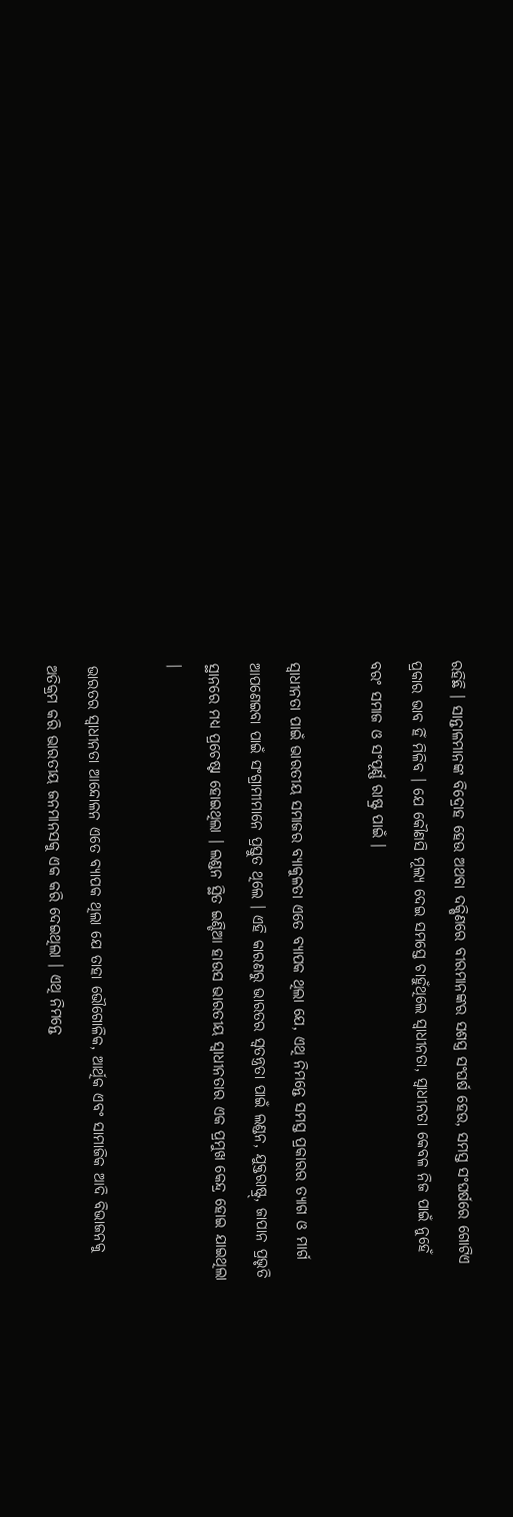ରହିଛି । ସାନ୍ତାଳମାନଙ୍କ ବିଦ୍ରୋହ ହେଉ ଅଥବା ଦକ୍ଷିଣରେ ବୀରମାନଙ୍କର ସଶସ୍ତ୍ର ସଂଘର୍ଷ ହେଉ, ସମସ୍ତ ସଂଘର୍ଷରେ ଗୋଟିଏ ପ୍ରକାର ଭାବ ହିଁ ମିଳିବ । ଯେ କୌଣସି ମୂଲ୍ୟ ଦେଇ ସମସ୍ତେ ଚାହୁଁଥିଲେ ସ୍ୱାଧୀନତା, ସ୍ୱାଧୀନତା କେବଳ ନିଜ ପାଇଁ ନୁହେଁ ବରଂ ସମାଜ ଓ ସଂପୂର୍ଣ୍ଣ ରାଷ୍ଟ୍ର ପାଇଁ ।

ସ୍ୱାଧୀନତା ପାଇଁ ଭାରତୀୟ ସମାଜର ବ୍ୟାକୁଳତା ଏତେ ବ୍ୟାପକ ଥିଲା ଯେ, ଏଥି ନିମନ୍ତେ ସମସ୍ତ ପ୍ରକାରର ତ୍ୟାଗ ଓ ମାର୍ଗ ଆପଣେଇବା ପାଇଁ ସଂଗ୍ରାମୀମାନେ ପ୍ରସ୍ତୁତ ଥିଲେ । ଏହି କାରଣରୁ ଭାରତର ସ୍ୱତନ୍ତ୍ରତା ପାଇଁ ଲଣ୍ଡନ, ଯୁକ୍ତରାଷ୍ଟ୍ର୍‌, ଜାପାନ ପ୍ରଭୃତି ସ୍ଥାନରେ ମଧ୍ୟ ପ୍ରଚେଷ୍ଟା ହୋଇଥିଲା । ଲଣ୍ଡନ ସ୍ଥିତ ଇଣ୍ଡିଆ ହାଉସ ଭାରତୀୟ ସ୍ୱାଧୀନତାର ଏକ ପ୍ରମୁଖ କେନ୍ଦ୍ର ହୋଇ ଯାଇଥିଲା ।

ଭାରତର ସ୍ୱାଧୀନତା ଆନ୍ଦୋଳନ ଏତେ ବ୍ୟାପକ ଥିଲା ଯେ ତାହା ଭୌଗୋଳିକ, ଆର୍ଥିକ ଏବଂ ସାମାଜିକ ଆଦି ବିଭାଜନକୁ ଅତିକ୍ରମ କରି ଭାରତୀୟ ଜନମାନସକୁ ଏକ କରି ଦେଇଥିଲା । ଏଥି ନିମନ୍ତେ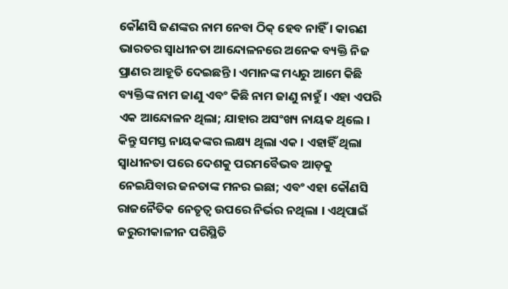କୌଣସି ଜଣଙ୍କର ନାମ ନେବା ଠିକ୍ ହେବ ନାହିଁ । କାରଣ ଭାରତର ସ୍ୱାଧୀନତା ଆନ୍ଦୋଳନରେ ଅନେକ ବ୍ୟକ୍ତି ନିଜ ପ୍ରାଣର ଆହୂତି ଦେଇଛନ୍ତି । ଏମାନଙ୍କ ମଧ୍ୟରୁ ଆମେ କିଛି ବ୍ୟକ୍ତିଙ୍କ ନାମ ଜାଣୁ ଏବଂ କିଛି ନାମ ଜାଣୁ ନାହୁଁ । ଏହା ଏପରି ଏକ ଆନ୍ଦୋଳନ ଥିଲା; ଯାହାର ଅସଂଖ୍ୟ ନାୟକ ଥିଲେ । କିନ୍ତୁ ସମସ୍ତ ନାୟକଙ୍କର ଲକ୍ଷ୍ୟ ଥିଲା ଏକ । ଏହାହିଁ ଥିଲା ସ୍ୱାଧୀନତା ପରେ ଦେଶକୁ ପରମବୈଭବ ଆଡ଼କୁ ନେଇଯିବାର ଜନତାଙ୍କ ମନର ଇଛା; ଏବଂ ଏହା କୌଣସି ରାଜନୈତିକ ନେତୃତ୍ୱ ଉପରେ ନିର୍ଭର ନଥିଲା । ଏଥିପାଇଁ ଜରୁରୀକାଳୀନ ପରିସ୍ଥିତି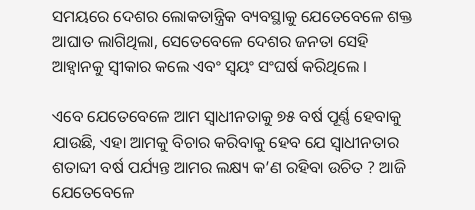ସମୟରେ ଦେଶର ଲୋକତାନ୍ତ୍ରିକ ବ୍ୟବସ୍ଥାକୁ ଯେତେବେଳେ ଶକ୍ତ ଆଘାତ ଲାଗିଥିଲା, ସେତେବେଳେ ଦେଶର ଜନତା ସେହି ଆହ୍ୱାନକୁ ସ୍ୱୀକାର କଲେ ଏବଂ ସ୍ୱୟଂ ସଂଘର୍ଷ କରିଥିଲେ ।

ଏବେ ଯେତେବେଳେ ଆମ ସ୍ୱାଧୀନତାକୁ ୭୫ ବର୍ଷ ପୂର୍ଣ୍ଣ ହେବାକୁ ଯାଉଛି, ଏହା ଆମକୁ ବିଚାର କରିବାକୁ ହେବ ଯେ ସ୍ୱାଧୀନତାର ଶତାବ୍ଦୀ ବର୍ଷ ପର୍ଯ୍ୟନ୍ତ ଆମର ଲକ୍ଷ୍ୟ କ’ଣ ରହିବା ଉଚିତ ? ଆଜି ଯେତେବେଳେ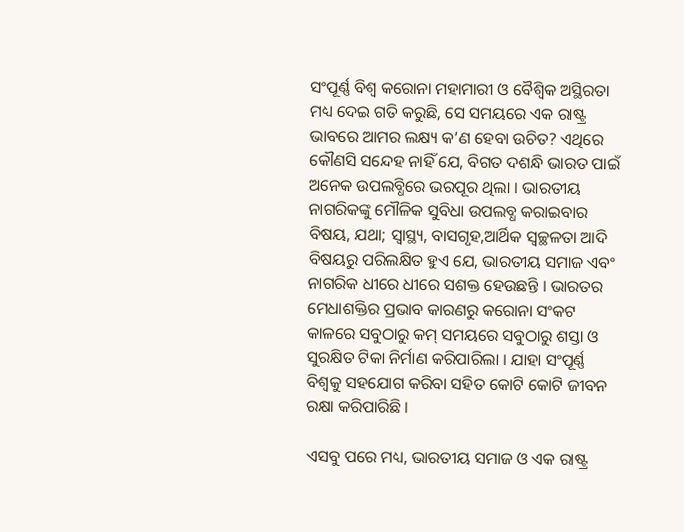ସଂପୂର୍ଣ୍ଣ ବିଶ୍ୱ କରୋନା ମହାମାରୀ ଓ ବୈଶ୍ୱିକ ଅସ୍ଥିରତା ମଧ୍ୟ ଦେଇ ଗତି କରୁଛି, ସେ ସମୟରେ ଏକ ରାଷ୍ଟ୍ର ଭାବରେ ଆମର ଲକ୍ଷ୍ୟ କ’ଣ ହେବା ଉଚିତ? ଏଥିରେ କୌଣସି ସନ୍ଦେହ ନାହିଁ ଯେ, ବିଗତ ଦଶନ୍ଧି ଭାରତ ପାଇଁ ଅନେକ ଉପଲବ୍ଧିରେ ଭରପୂର ଥିଲା । ଭାରତୀୟ ନାଗରିକଙ୍କୁ ମୌଳିକ ସୁବିଧା ଉପଲବ୍ଧ କରାଇବାର ବିଷୟ, ଯଥା; ସ୍ୱାସ୍ଥ୍ୟ, ବାସଗୃହ,ଆର୍ଥିକ ସ୍ୱଚ୍ଛଳତା ଆଦି ବିଷୟରୁ ପରିଲକ୍ଷିତ ହୁଏ ଯେ, ଭାରତୀୟ ସମାଜ ଏବଂ ନାଗରିକ ଧୀରେ ଧୀରେ ସଶକ୍ତ ହେଉଛନ୍ତି । ଭାରତର ମେଧାଶକ୍ତିର ପ୍ରଭାବ କାରଣରୁ କରୋନା ସଂକଟ କାଳରେ ସବୁଠାରୁ କମ୍ ସମୟରେ ସବୁଠାରୁ ଶସ୍ତା ଓ ସୁରକ୍ଷିତ ଟିକା ନିର୍ମାଣ କରିପାରିଲା । ଯାହା ସଂପୂର୍ଣ୍ଣ ବିଶ୍ୱକୁ ସହଯୋଗ କରିବା ସହିତ କୋଟି କୋଟି ଜୀବନ ରକ୍ଷା କରିପାରିଛି ।

ଏସବୁ ପରେ ମଧ୍ୟ, ଭାରତୀୟ ସମାଜ ଓ ଏକ ରାଷ୍ଟ୍ର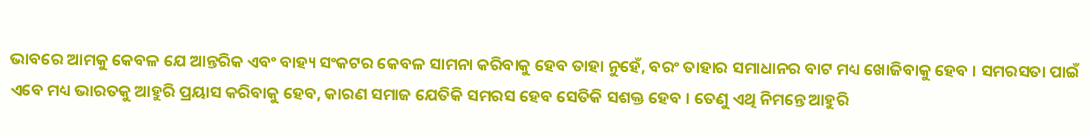ଭାବରେ ଆମକୁ କେବଳ ଯେ ଆନ୍ତରିକ ଏବଂ ବାହ୍ୟ ସଂକଟର କେବଳ ସାମନା କରିବାକୁ ହେବ ତାହା ନୁହେଁ, ବରଂ ତାହାର ସମାଧାନର ବାଟ ମଧ୍ୟ ଖୋଜିବାକୁ ହେବ । ସମରସତା ପାଇଁ ଏବେ ମଧ୍ୟ ଭାରତକୁ ଆହୁରି ପ୍ରୟାସ କରିବାକୁ ହେବ, କାରଣ ସମାଜ ଯେତିକି ସମରସ ହେବ ସେତିକି ସଶକ୍ତ ହେବ । ତେଣୁ ଏଥି ନିମନ୍ତେ ଆହୁରି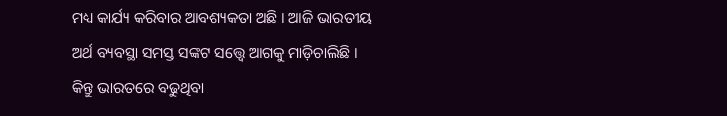ମଧ୍ୟ କାର୍ଯ୍ୟ କରିବାର ଆବଶ୍ୟକତା ଅଛି । ଆଜି ଭାରତୀୟ ଅର୍ଥ ବ୍ୟବସ୍ଥା ସମସ୍ତ ସଙ୍କଟ ସତ୍ତ୍ୱେ ଆଗକୁ ମାଡ଼ିଚାଲିଛି । କିନ୍ତୁ ଭାରତରେ ବଢୁଥିବା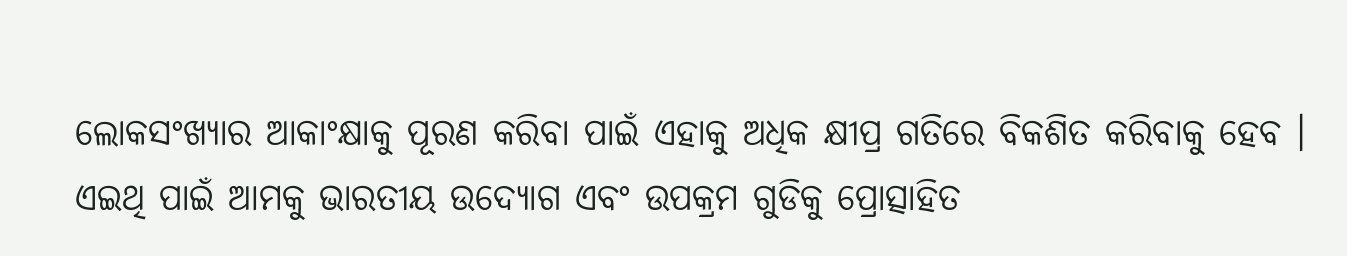ଲୋକସଂଖ୍ୟାର ଆକାଂକ୍ଷାକୁ ପୂରଣ କରିବା ପାଇଁ ଏହାକୁ ଅଧିକ କ୍ଷୀପ୍ର ଗତିରେ ବିକଶିତ କରିବାକୁ ହେବ । ଏଇଥି ପାଇଁ ଆମକୁ ଭାରତୀୟ ଉଦ୍ୟୋଗ ଏବଂ ଉପକ୍ରମ ଗୁଡିକୁ ପ୍ରୋତ୍ସାହିତ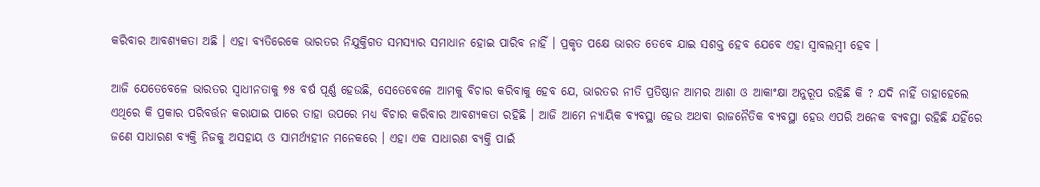କରିବାର ଆବଶ୍ୟକତା ଅଛି । ଏହା ବ୍ୟତିରେକେ ଭାରତର ନିଯୁକ୍ତିଗତ ସମସ୍ୟାର ସମାଧାନ ହୋଇ ପାରିବ ନାହିଁ । ପ୍ରକୃତ ପକ୍ଷେ ଭାରତ ତେବେ ଯାଇ ସଶକ୍ତ ହେବ ଯେବେ ଏହା ସ୍ୱାବଲମ୍ବୀ ହେବ ।

ଆଜି ଯେତେବେଳେ ଭାରତର ସ୍ୱାଧୀନତାକୁ ୭୫ ବର୍ଷ ପୂର୍ଣ୍ଣ ହେଉଛି, ସେତେବେଳେ ଆମକୁ ବିଚାର କରିବାକୁ ହେବ ଯେ, ଭାରତର ନୀତି ପ୍ରତିଷ୍ଠାନ ଆମର ଆଶା ଓ ଆକାଂକ୍ଷା ଅନୁରୂପ ରହିଛି କି ? ଯଦି ନାହିଁ ତାହାହେଲେ ଏଥିରେ କି ପ୍ରକାର ପରିବର୍ତ୍ତନ କରାଯାଇ ପାରେ ତାହା ଉପରେ ମଧ୍ୟ ବିଚାର କରିବାର ଆବଶ୍ୟକତା ରହିଛି । ଆଜି ଆମେ ନ୍ୟାୟିକ ବ୍ୟବସ୍ଥା ହେଉ ଅଥବା ରାଜନୈତିକ ବ୍ୟବସ୍ଥା ହେଉ ଏପରି ଅନେକ ବ୍ୟବସ୍ଥା ରହିଛି ଯହିଁରେ ଜଣେ ସାଧାରଣ ବ୍ୟକ୍ତି ନିଜକୁ ଅସହାୟ ଓ ସାମର୍ଥ୍ୟହୀନ ମନେକରେ । ଏହା ଏକ ସାଧାରଣ ବ୍ୟକ୍ତି ପାଇଁ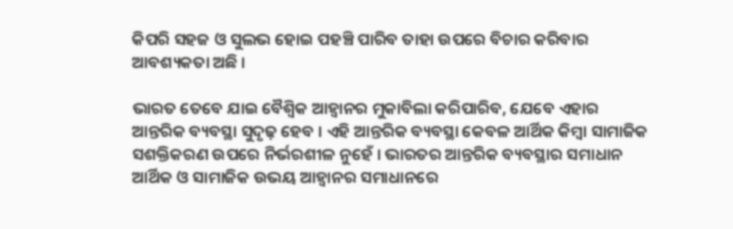କିପରି ସହଜ ଓ ସୁଲଭ ହୋଇ ପହଞ୍ଚି ପାରିବ ତାହା ଉପରେ ବିଚାର କରିବାର ଆବଶ୍ୟକତା ଅଛି ।

ଭାରତ ତେବେ ଯାଇ ବୈଶ୍ୱିକ ଆହ୍ୱାନର ମୁକାବିଲା କରିପାରିବ, ଯେବେ ଏହାର ଆନ୍ତରିକ ବ୍ୟବସ୍ଥା ସୁଦୃଢ଼ ହେବ । ଏହି ଆନ୍ତରିକ ବ୍ୟବସ୍ଥା କେବଳ ଆର୍ଥିକ କିମ୍ବା ସାମାଜିକ ସଶକ୍ତିକରଣ ଉପରେ ନିର୍ଭରଶୀଳ ନୁହେଁ । ଭାରତର ଆନ୍ତରିକ ବ୍ୟବସ୍ଥାର ସମାଧାନ ଆର୍ଥିକ ଓ ସାମାଜିକ ଉଭୟ ଆହ୍ୱାନର ସମାଧାନରେ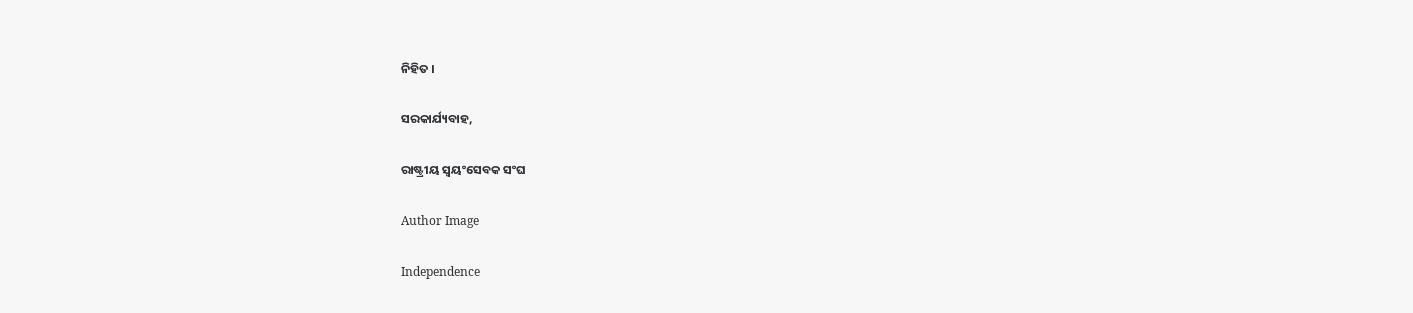ନିହିତ ।

ସରକାର୍ଯ୍ୟବାହ,

ରାଷ୍ଟ୍ରୀୟ ସ୍ୱୟଂସେବକ ସଂଘ

Author Image

Independence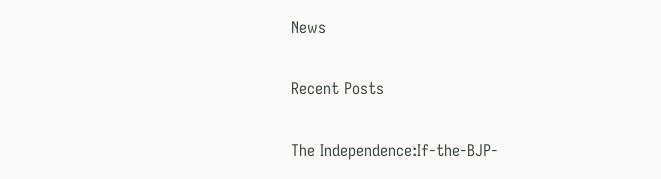News

Recent Posts

The Independence:If-the-BJP-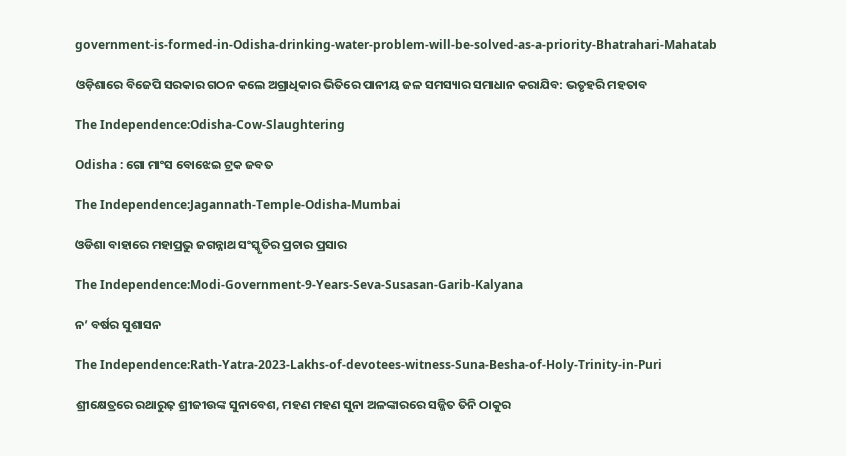government-is-formed-in-Odisha-drinking-water-problem-will-be-solved-as-a-priority-Bhatrahari-Mahatab

ଓଡ଼ିଶାରେ ବିଜେପି ସରକାର ଗଠନ କଲେ ଅଗ୍ରାଧିକାର ଭିତିରେ ପାନୀୟ ଜଳ ସମସ୍ୟାର ସମାଧାନ କରାଯିବ: ଭତୃହରି ମହତାବ

The Independence:Odisha-Cow-Slaughtering

Odisha : ଗୋ ମାଂସ ବୋଝେଇ ଟ୍ରକ ଜବତ

The Independence:Jagannath-Temple-Odisha-Mumbai

ଓଡିଶା ବାହାରେ ମହାପ୍ରଭୁ ଜଗନ୍ନାଥ ସଂସ୍କୃତିର ପ୍ରଚାର ପ୍ରସାର

The Independence:Modi-Government-9-Years-Seva-Susasan-Garib-Kalyana

ନ’ ବର୍ଷର ସୁଶାସନ

The Independence:Rath-Yatra-2023-Lakhs-of-devotees-witness-Suna-Besha-of-Holy-Trinity-in-Puri

ଶ୍ରୀକ୍ଷେତ୍ରରେ ରଥାରୁଢ଼ ଶ୍ରୀଜୀଉଙ୍କ ସୁନାବେଶ, ମହଣ ମହଣ ସୁନା ଅଳଙ୍କାରରେ ସଜ୍ଜିତ ତିନି ଠାକୁର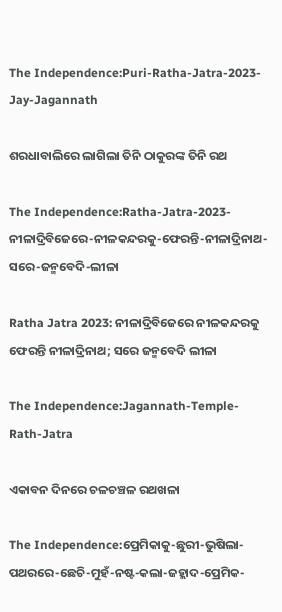The Independence:Puri-Ratha-Jatra-2023-Jay-Jagannath

ଶରଧାବାଲିରେ ଲାଗିଲା ତିନି ଠାକୁରଙ୍କ ତିନି ରଥ

The Independence:Ratha-Jatra-2023-ନୀଳାଦ୍ରିବିଜେରେ-ନୀଳକନ୍ଦରକୁ-ଫେରନ୍ତି-ନୀଳାଦ୍ରିନାଥ-ସରେ-ଜନ୍ମବେଦି-ଲୀଳା

Ratha Jatra 2023: ନୀଳାଦ୍ରିବିଜେରେ ନୀଳକନ୍ଦରକୁ ଫେରନ୍ତି ନୀଳାଦ୍ରିନାଥ; ସରେ ଜନ୍ମବେଦି ଲୀଳା

The Independence:Jagannath-Temple-Rath-Jatra

ଏକାବନ ଦିନରେ ଚଳଚଞ୍ଚଳ ରଥଖଳା

The Independence:ପ୍ରେମିକାକୁ-ଛୁରୀ-ଭୁଷିଲା-ପଥରରେ-ଛେଚି-ମୁହଁ-ନଷ୍ଟ-କଲା-ଜହ୍ଲାଦ-ପ୍ରେମିକ-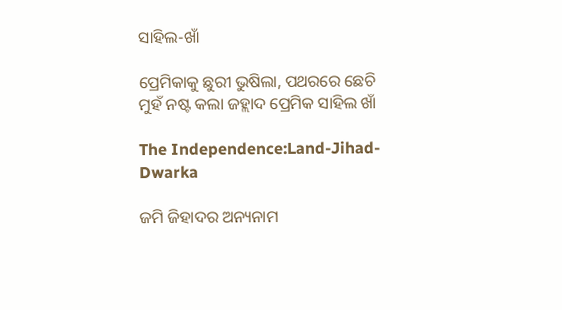ସାହିଲ-ଖାଁ

ପ୍ରେମିକାକୁ ଛୁରୀ ଭୁଷିଲା, ପଥରରେ ଛେଚି ମୁହଁ ନଷ୍ଟ କଲା ଜହ୍ଲାଦ ପ୍ରେମିକ ସାହିଲ ଖାଁ

The Independence:Land-Jihad-Dwarka

ଜମି ଜିହାଦର ଅନ୍ୟନାମ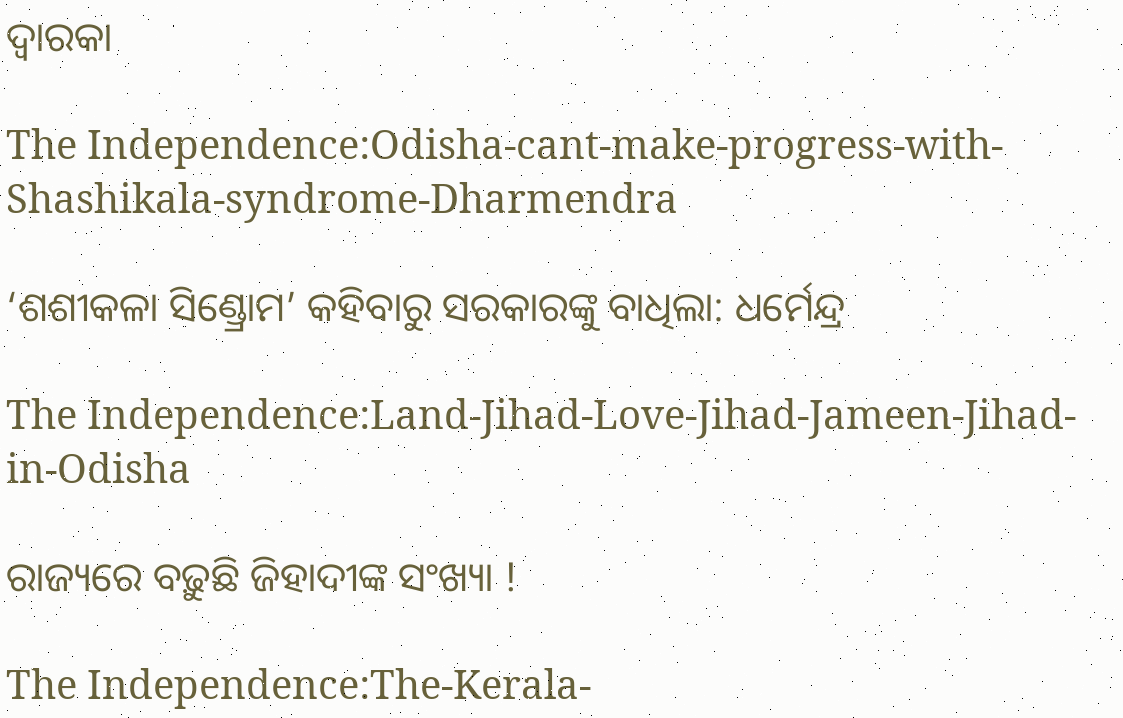ଦ୍ୱାରକା

The Independence:Odisha-cant-make-progress-with-Shashikala-syndrome-Dharmendra

‘ଶଶୀକଳା ସିଣ୍ଡ୍ରୋମ’ କହିବାରୁ ସରକାରଙ୍କୁ ବାଧିଲା: ଧର୍ମେନ୍ଦ୍ର

The Independence:Land-Jihad-Love-Jihad-Jameen-Jihad-in-Odisha

ରାଜ୍ୟରେ ବଢ଼ୁଛି ଜିହାଦୀଙ୍କ ସଂଖ୍ୟା !

The Independence:The-Kerala-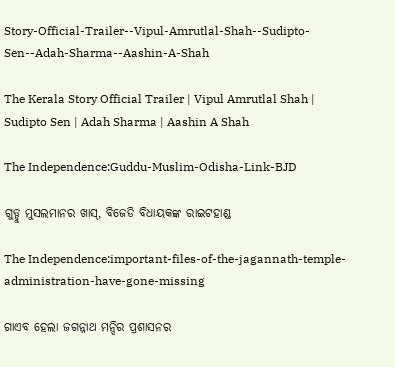Story-Official-Trailer--Vipul-Amrutlal-Shah--Sudipto-Sen--Adah-Sharma--Aashin-A-Shah

The Kerala Story Official Trailer | Vipul Amrutlal Shah | Sudipto Sen | Adah Sharma | Aashin A Shah

The Independence:Guddu-Muslim-Odisha-Link-BJD

ଗୁଡ୍ଡୁ ମୁସଲମାନର ଖାସ୍, ବିଜେଡି ବିଧାୟକଙ୍କ ରାଇଟହାଣ୍ଡ

The Independence:important-files-of-the-jagannath-temple-administration-have-gone-missing

ଗାଏବ ହେଲା ଜଗନ୍ନାଥ ମନ୍ଦିର ପ୍ରଶାସନର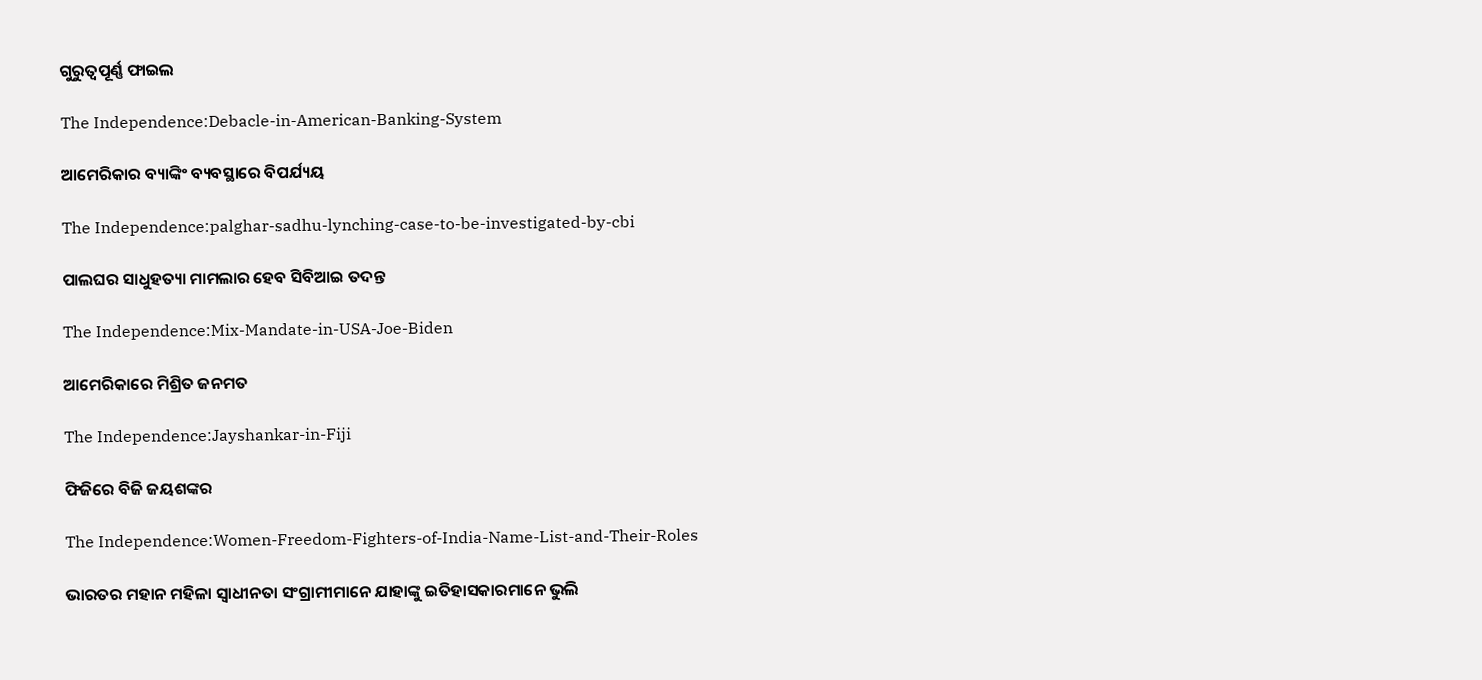ଗୁରୁତ୍ଵପୂର୍ଣ୍ଣ ଫାଇଲ

The Independence:Debacle-in-American-Banking-System

ଆମେରିକାର ବ୍ୟାଙ୍କିଂ ବ୍ୟବସ୍ଥାରେ ବିପର୍ଯ୍ୟୟ

The Independence:palghar-sadhu-lynching-case-to-be-investigated-by-cbi

ପାଲଘର ସାଧୁହତ୍ୟା ମାମଲାର ହେବ ସିବିଆଇ ତଦନ୍ତ

The Independence:Mix-Mandate-in-USA-Joe-Biden

ଆମେରିକାରେ ମିଶ୍ରିତ ଜନମତ

The Independence:Jayshankar-in-Fiji

ଫିଜିରେ ବିଜି ଜୟଶଙ୍କର

The Independence:Women-Freedom-Fighters-of-India-Name-List-and-Their-Roles

ଭାରତର ମହାନ ମହିଳା ସ୍ୱାଧୀନତା ସଂଗ୍ରାମୀମାନେ ଯାହାଙ୍କୁ ଇତିହାସକାରମାନେ ଭୁଲି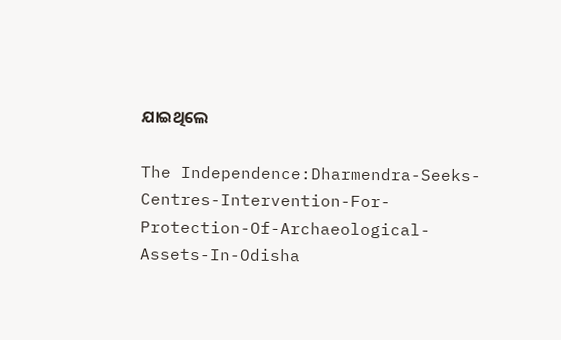ଯାଇଥିଲେ

The Independence:Dharmendra-Seeks-Centres-Intervention-For-Protection-Of-Archaeological-Assets-In-Odisha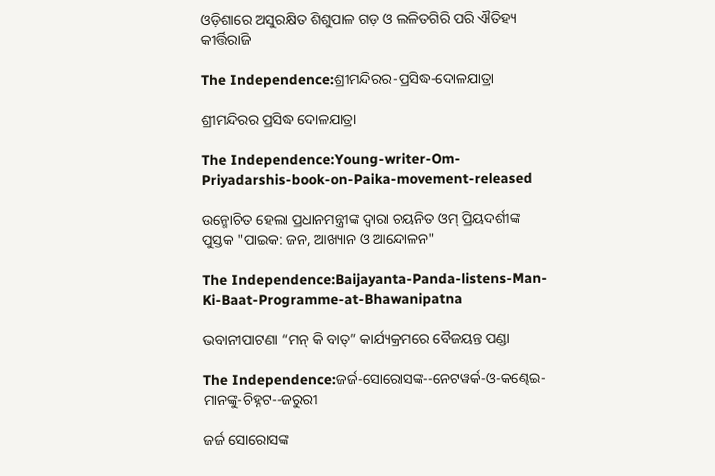ଓଡ଼ିଶାରେ ଅସୁରକ୍ଷିତ ଶିଶୁପାଳ ଗଡ଼ ଓ ଲଳିତଗିରି ପରି ଐତିହ୍ୟ କୀର୍ତ୍ତିରାଜି

The Independence:ଶ୍ରୀମନ୍ଦିରର-ପ୍ରସିଦ୍ଧ-ଦୋଳଯାତ୍ରା

ଶ୍ରୀମନ୍ଦିରର ପ୍ରସିଦ୍ଧ ଦୋଳଯାତ୍ରା

The Independence:Young-writer-Om-Priyadarshis-book-on-Paika-movement-released

ଉନ୍ମୋଚିତ ହେଲା ପ୍ରଧାନମନ୍ତ୍ରୀଙ୍କ ଦ୍ୱାରା ଚୟନିତ ଓମ୍ ପ୍ରିୟଦର୍ଶୀଙ୍କ ପୁସ୍ତକ "ପାଇକ: ଜନ, ଆଖ୍ୟାନ ଓ ଆନ୍ଦୋଳନ"

The Independence:Baijayanta-Panda-listens-Man-Ki-Baat-Programme-at-Bhawanipatna

ଭବାନୀପାଟଣା “ମନ୍‌ କି ବାତ୍‌” କାର୍ଯ୍ୟକ୍ରମରେ ବୈଜୟନ୍ତ ପଣ୍ଡା

The Independence:ଜର୍ଜ-ସୋରୋସଙ୍କ--ନେଟୱର୍କ-ଓ-କଣ୍ଢେଇ-ମାନଙ୍କୁ-ଚିହ୍ନଟ--ଜରୁରୀ

ଜର୍ଜ ସୋରୋସଙ୍କ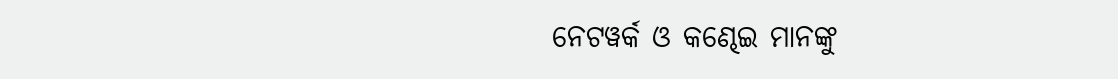ନେଟୱର୍କ ଓ କଣ୍ଢେଇ ମାନଙ୍କୁ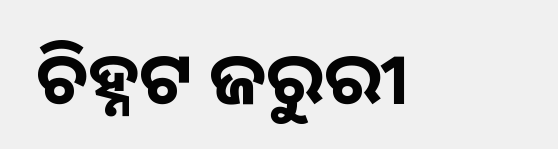ଚିହ୍ନଟ ଜରୁରୀ